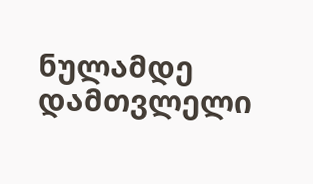ნულამდე დამთვლელი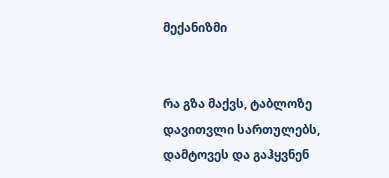მექანიზმი


რა გზა მაქვს, ტაბლოზე დავითვლი სართულებს,
დამტოვეს და გაჰყვნენ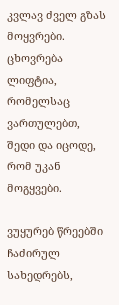კვლავ ძველ გზას მოყვრები.
ცხოვრება ლიფტია, რომელსაც ვართულებთ,
შედი და იცოდე, რომ უკან მოგყვები.

ვუყურებ წრეებში ჩაძირულ სახედრებს,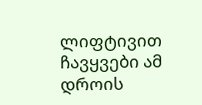ლიფტივით ჩავყვები ამ დროის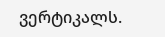ვერტიკალს.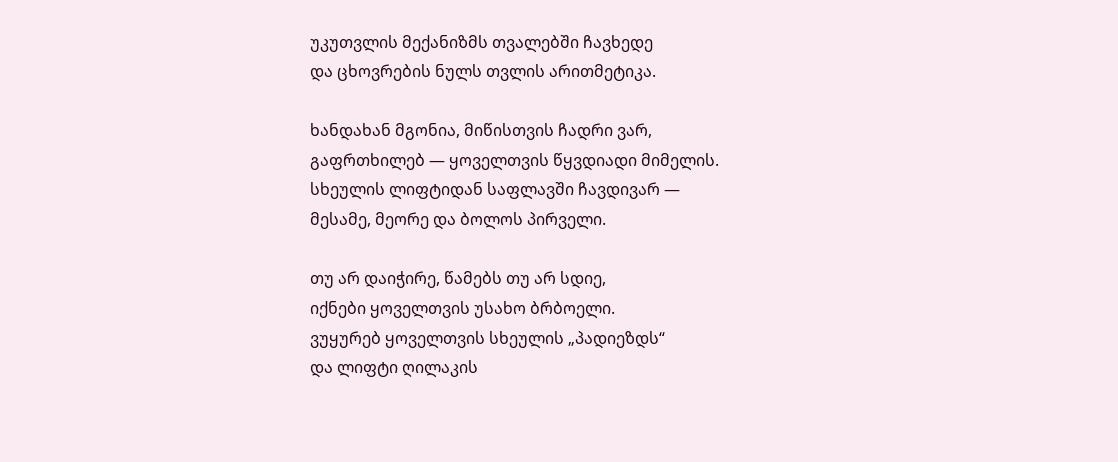უკუთვლის მექანიზმს თვალებში ჩავხედე
და ცხოვრების ნულს თვლის არითმეტიკა.

ხანდახან მგონია, მიწისთვის ჩადრი ვარ,
გაფრთხილებ — ყოველთვის წყვდიადი მიმელის.
სხეულის ლიფტიდან საფლავში ჩავდივარ —
მესამე, მეორე და ბოლოს პირველი.

თუ არ დაიჭირე, წამებს თუ არ სდიე,
იქნები ყოველთვის უსახო ბრბოელი.
ვუყურებ ყოველთვის სხეულის „პადიეზდს“
და ლიფტი ღილაკის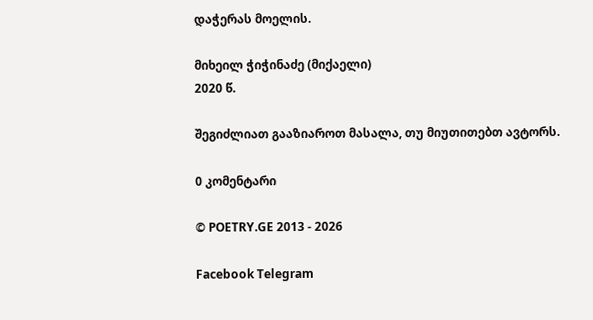დაჭერას მოელის.

მიხეილ ჭიჭინაძე (მიქაელი)
2020 წ.

შეგიძლიათ გააზიაროთ მასალა, თუ მიუთითებთ ავტორს.

0 კომენტარი

© POETRY.GE 2013 - 2026

Facebook Telegram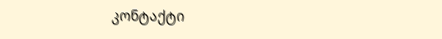კონტაქტი